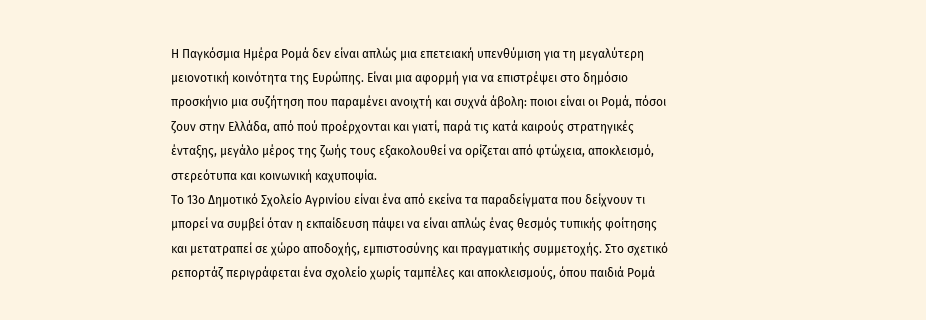Η Παγκόσμια Ημέρα Ρομά δεν είναι απλώς μια επετειακή υπενθύμιση για τη μεγαλύτερη μειονοτική κοινότητα της Ευρώπης. Είναι μια αφορμή για να επιστρέψει στο δημόσιο προσκήνιο μια συζήτηση που παραμένει ανοιχτή και συχνά άβολη: ποιοι είναι οι Ρομά, πόσοι ζουν στην Ελλάδα, από πού προέρχονται και γιατί, παρά τις κατά καιρούς στρατηγικές ένταξης, μεγάλο μέρος της ζωής τους εξακολουθεί να ορίζεται από φτώχεια, αποκλεισμό, στερεότυπα και κοινωνική καχυποψία.
Το 13ο Δημοτικό Σχολείο Αγρινίου είναι ένα από εκείνα τα παραδείγματα που δείχνουν τι μπορεί να συμβεί όταν η εκπαίδευση πάψει να είναι απλώς ένας θεσμός τυπικής φοίτησης και μετατραπεί σε χώρο αποδοχής, εμπιστοσύνης και πραγματικής συμμετοχής. Στο σχετικό ρεπορτάζ περιγράφεται ένα σχολείο χωρίς ταμπέλες και αποκλεισμούς, όπου παιδιά Ρομά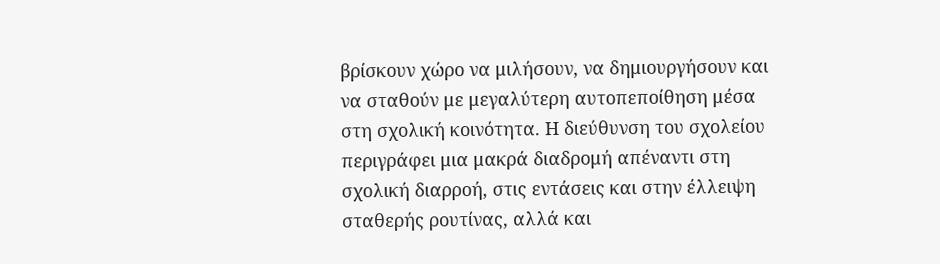βρίσκουν χώρο να μιλήσουν, να δημιουργήσουν και να σταθούν με μεγαλύτερη αυτοπεποίθηση μέσα στη σχολική κοινότητα. Η διεύθυνση του σχολείου περιγράφει μια μακρά διαδρομή απέναντι στη σχολική διαρροή, στις εντάσεις και στην έλλειψη σταθερής ρουτίνας, αλλά και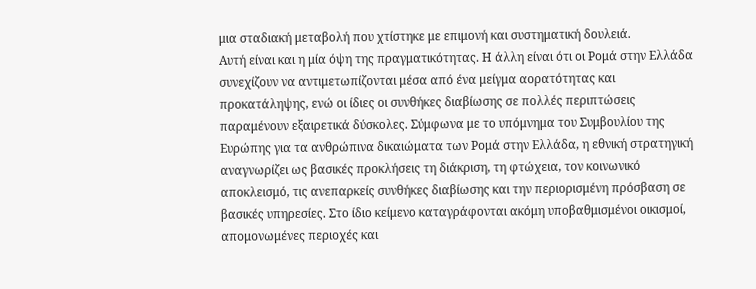μια σταδιακή μεταβολή που χτίστηκε με επιμονή και συστηματική δουλειά.
Αυτή είναι και η μία όψη της πραγματικότητας. Η άλλη είναι ότι οι Ρομά στην Ελλάδα συνεχίζουν να αντιμετωπίζονται μέσα από ένα μείγμα αορατότητας και προκατάληψης, ενώ οι ίδιες οι συνθήκες διαβίωσης σε πολλές περιπτώσεις παραμένουν εξαιρετικά δύσκολες. Σύμφωνα με το υπόμνημα του Συμβουλίου της Ευρώπης για τα ανθρώπινα δικαιώματα των Ρομά στην Ελλάδα, η εθνική στρατηγική αναγνωρίζει ως βασικές προκλήσεις τη διάκριση, τη φτώχεια, τον κοινωνικό αποκλεισμό, τις ανεπαρκείς συνθήκες διαβίωσης και την περιορισμένη πρόσβαση σε βασικές υπηρεσίες. Στο ίδιο κείμενο καταγράφονται ακόμη υποβαθμισμένοι οικισμοί, απομονωμένες περιοχές και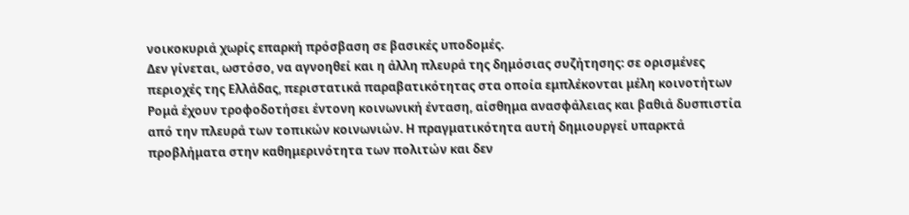νοικοκυριά χωρίς επαρκή πρόσβαση σε βασικές υποδομές.
Δεν γίνεται, ωστόσο, να αγνοηθεί και η άλλη πλευρά της δημόσιας συζήτησης: σε ορισμένες περιοχές της Ελλάδας, περιστατικά παραβατικότητας στα οποία εμπλέκονται μέλη κοινοτήτων Ρομά έχουν τροφοδοτήσει έντονη κοινωνική ένταση, αίσθημα ανασφάλειας και βαθιά δυσπιστία από την πλευρά των τοπικών κοινωνιών. Η πραγματικότητα αυτή δημιουργεί υπαρκτά προβλήματα στην καθημερινότητα των πολιτών και δεν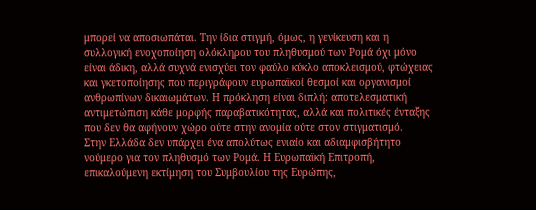μπορεί να αποσιωπάται. Την ίδια στιγμή, όμως, η γενίκευση και η συλλογική ενοχοποίηση ολόκληρου του πληθυσμού των Ρομά όχι μόνο είναι άδικη, αλλά συχνά ενισχύει τον φαύλο κύκλο αποκλεισμού, φτώχειας και γκετοποίησης που περιγράφουν ευρωπαϊκοί θεσμοί και οργανισμοί ανθρωπίνων δικαιωμάτων. Η πρόκληση είναι διπλή: αποτελεσματική αντιμετώπιση κάθε μορφής παραβατικότητας, αλλά και πολιτικές ένταξης που δεν θα αφήνουν χώρο ούτε στην ανομία ούτε στον στιγματισμό.
Στην Ελλάδα δεν υπάρχει ένα απολύτως ενιαίο και αδιαμφισβήτητο νούμερο για τον πληθυσμό των Ρομά. Η Ευρωπαϊκή Επιτροπή, επικαλούμενη εκτίμηση του Συμβουλίου της Ευρώπης,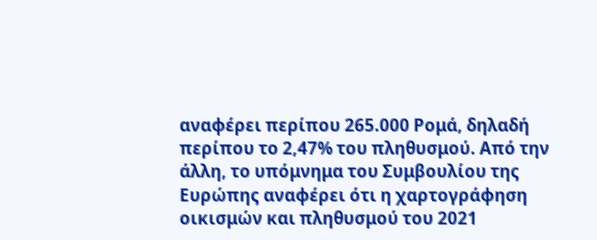αναφέρει περίπου 265.000 Ρομά, δηλαδή περίπου το 2,47% του πληθυσμού. Από την άλλη, το υπόμνημα του Συμβουλίου της Ευρώπης αναφέρει ότι η χαρτογράφηση οικισμών και πληθυσμού του 2021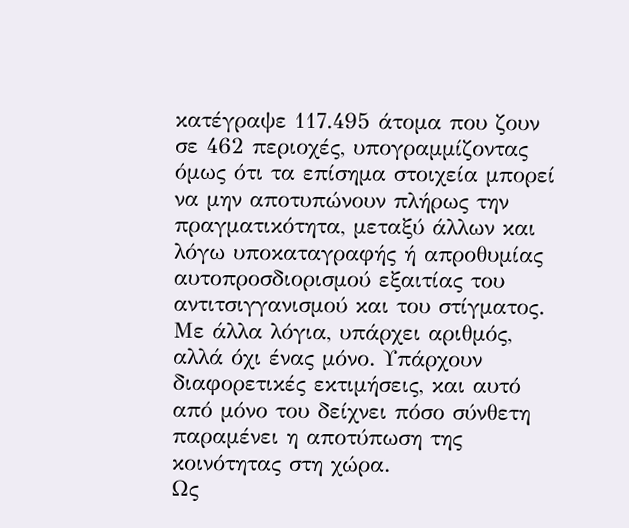κατέγραψε 117.495 άτομα που ζουν σε 462 περιοχές, υπογραμμίζοντας όμως ότι τα επίσημα στοιχεία μπορεί να μην αποτυπώνουν πλήρως την πραγματικότητα, μεταξύ άλλων και λόγω υποκαταγραφής ή απροθυμίας αυτοπροσδιορισμού εξαιτίας του αντιτσιγγανισμού και του στίγματος. Με άλλα λόγια, υπάρχει αριθμός, αλλά όχι ένας μόνο. Υπάρχουν διαφορετικές εκτιμήσεις, και αυτό από μόνο του δείχνει πόσο σύνθετη παραμένει η αποτύπωση της κοινότητας στη χώρα.
Ως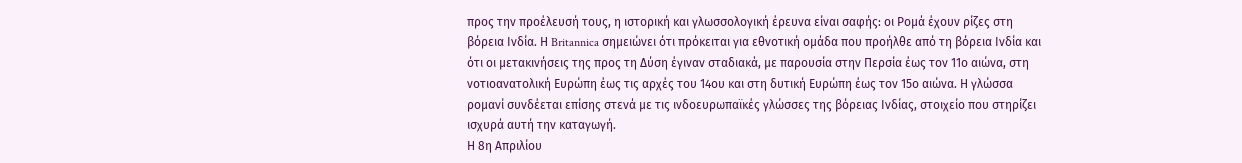προς την προέλευσή τους, η ιστορική και γλωσσολογική έρευνα είναι σαφής: οι Ρομά έχουν ρίζες στη βόρεια Ινδία. Η Britannica σημειώνει ότι πρόκειται για εθνοτική ομάδα που προήλθε από τη βόρεια Ινδία και ότι οι μετακινήσεις της προς τη Δύση έγιναν σταδιακά, με παρουσία στην Περσία έως τον 11ο αιώνα, στη νοτιοανατολική Ευρώπη έως τις αρχές του 14ου και στη δυτική Ευρώπη έως τον 15ο αιώνα. Η γλώσσα ρομανί συνδέεται επίσης στενά με τις ινδοευρωπαϊκές γλώσσες της βόρειας Ινδίας, στοιχείο που στηρίζει ισχυρά αυτή την καταγωγή.
Η 8η Απριλίου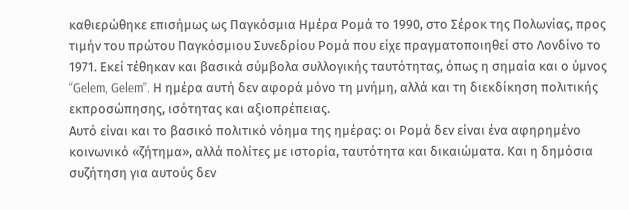καθιερώθηκε επισήμως ως Παγκόσμια Ημέρα Ρομά το 1990, στο Σέροκ της Πολωνίας, προς τιμήν του πρώτου Παγκόσμιου Συνεδρίου Ρομά που είχε πραγματοποιηθεί στο Λονδίνο το 1971. Εκεί τέθηκαν και βασικά σύμβολα συλλογικής ταυτότητας, όπως η σημαία και ο ύμνος “Gelem, Gelem”. Η ημέρα αυτή δεν αφορά μόνο τη μνήμη, αλλά και τη διεκδίκηση πολιτικής εκπροσώπησης, ισότητας και αξιοπρέπειας.
Αυτό είναι και το βασικό πολιτικό νόημα της ημέρας: οι Ρομά δεν είναι ένα αφηρημένο κοινωνικό «ζήτημα», αλλά πολίτες με ιστορία, ταυτότητα και δικαιώματα. Και η δημόσια συζήτηση για αυτούς δεν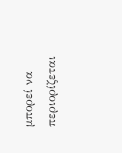μπορεί να περιορίζεται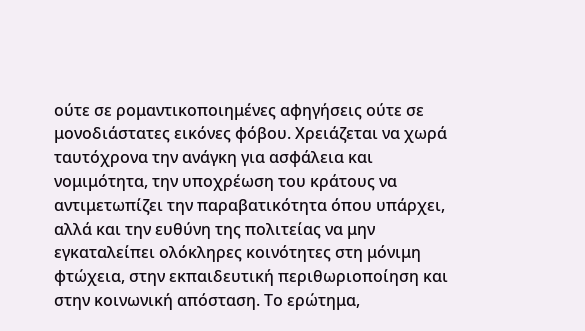ούτε σε ρομαντικοποιημένες αφηγήσεις ούτε σε μονοδιάστατες εικόνες φόβου. Χρειάζεται να χωρά ταυτόχρονα την ανάγκη για ασφάλεια και νομιμότητα, την υποχρέωση του κράτους να αντιμετωπίζει την παραβατικότητα όπου υπάρχει, αλλά και την ευθύνη της πολιτείας να μην εγκαταλείπει ολόκληρες κοινότητες στη μόνιμη φτώχεια, στην εκπαιδευτική περιθωριοποίηση και στην κοινωνική απόσταση. Το ερώτημα,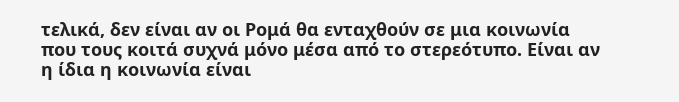τελικά, δεν είναι αν οι Ρομά θα ενταχθούν σε μια κοινωνία που τους κοιτά συχνά μόνο μέσα από το στερεότυπο. Είναι αν η ίδια η κοινωνία είναι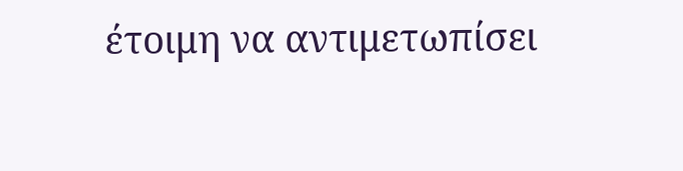έτοιμη να αντιμετωπίσει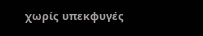χωρίς υπεκφυγές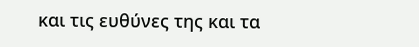και τις ευθύνες της και τα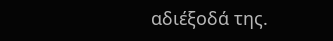αδιέξοδά της.